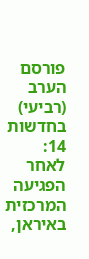פורסם הערב (רביעי) בחדשות 14: לאחר הפגיעה המרכזית באיראן,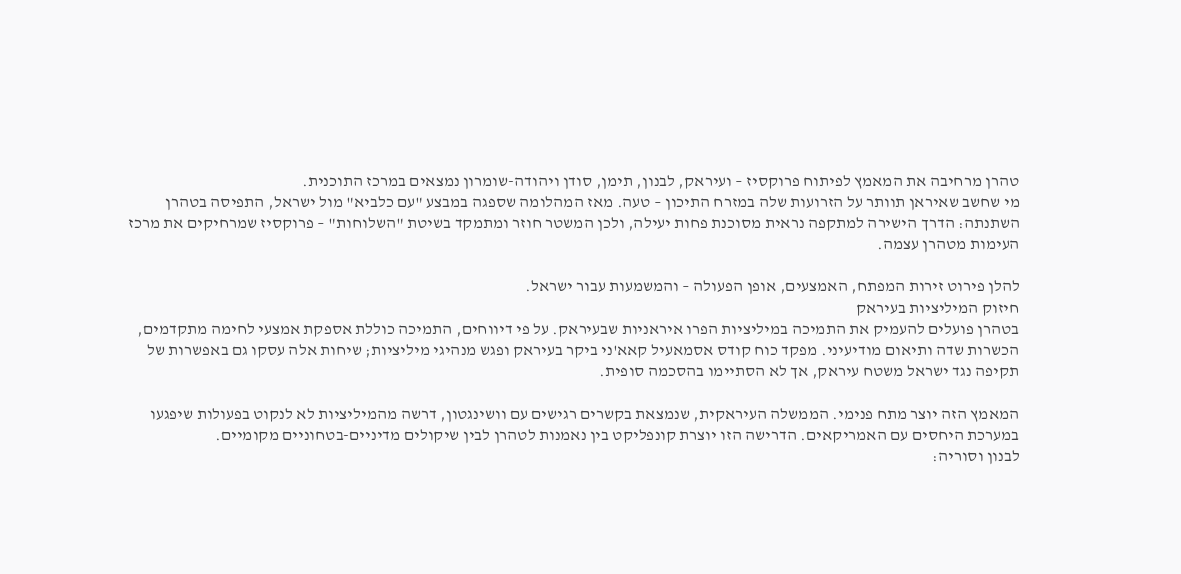טהרן מרחיבה את המאמץ לפיתוח פרוקסיז – ועיראק, לבנון, תימן, סודן ויהודה-שומרון נמצאים במרכז התוכנית.
מי שחשב שאיראן תוותר על הזרועות שלה במזרח התיכון – טעה. מאז המהלומה שספגה במבצע "עם כלביא" מול ישראל, התפיסה בטהרן השתנתה: הדרך הישירה למתקפה נראית מסוכנת פחות יעילה, ולכן המשטר חוזר ומתמקד בשיטת "השלוחות" – פרוקסיז שמרחיקים את מרכז העימות מטהרן עצמה.

להלן פירוט זירות המפתח, האמצעים, אופן הפעולה – והמשמעות עבור ישראל.
חיזוק המיליציות בעיראק
בטהרן פועלים להעמיק את התמיכה במיליציות הפרו איראניות שבעיראק. על פי דיווחים, התמיכה כוללת אספקת אמצעי לחימה מתקדמים, הכשרות שדה ותיאום מודיעיני. מפקד כוח קודס אסמאעיל קאא'ני ביקר בעיראק ופגש מנהיגי מיליציות; שיחות אלה עסקו גם באפשרות של תקיפה נגד ישראל משטח עיראק, אך לא הסתיימו בהסכמה סופית.

המאמץ הזה יוצר מתח פנימי. הממשלה העיראקית, שנמצאת בקשרים רגישים עם וושינגטון, דרשה מהמיליציות לא לנקוט בפעולות שיפגעו במערכת היחסים עם האמריקאים. הדרישה הזו יוצרת קונפליקט בין נאמנות לטהרן לבין שיקולים מדיניים-בטחוניים מקומיים.
לבנון וסוריה: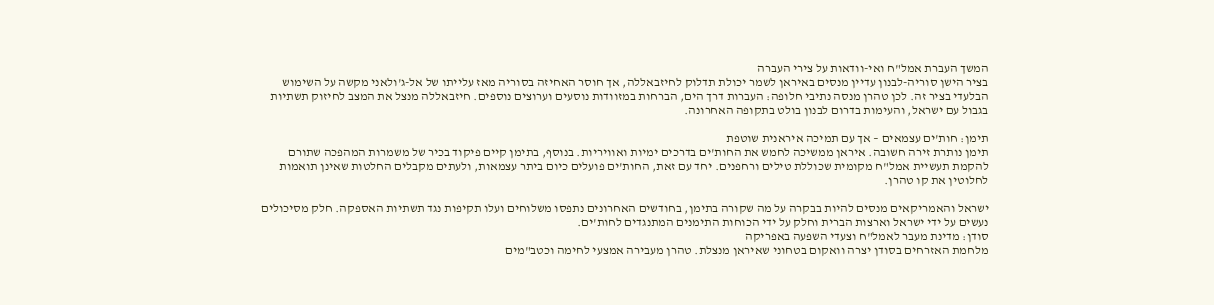המשך העברת אמל"ח ואי-וודאות על צירי העברה
בציר הישן סוריה-לבנון עדיין מנסים באיראן לשמר יכולת תדלוק לחיזבאללה, אך חוסר האחיזה בסוריה מאז עלייתו של אל-ג'ולאני מקשה על השימוש הבלעדי בציר זה. לכן טהרן מנסה נתיבי חלופה: העברות דרך הים, הברחות במזוודות נוסעים וערוצים נוספים. חיזבאללה מנצל את המצב לחיזוק תשתיות בגבול עם ישראל, והעימות בדרום לבנון בולט בתקופה האחרונה.

תימן: חות'ים עצמאים – אך עם תמיכה איראנית שוטפת
תימן נותרת זירה חשובה. איראן ממשיכה לחמש את החות'ים בדרכים ימיות ואוויריות. בנוסף, בתימן קיים פיקוד בכיר של משמרות המהפכה שתורם להקמת תעשיית אמל"ח מקומית שכוללת טילים ורחפנים. יחד עם זאת, החות'ים פועלים כיום ביתר עצמאות, ולעתים מקבלים החלטות שאינן תואמות לחלוטין את קו טהרן.

ישראל והאמריקאים מנסים להיות בבקרה על מה שקורה בתימן, בחודשים האחרונים נתפסו משלוחים ועלו תקיפות נגד תשתיות האספקה. חלק מסיכולים נעשים על ידי ישראל וארצות הברית וחלק על ידי הכוחות התימנים המתנגדים לחות'ים.
סודן: מדינת מעבר לאמל"ח וצעדי השפעה באפריקה
מלחמת האזרחים בסודן יצרה וואקום בטחוני שאיראן מנצלת. טהרן מעבירה אמצעי לחימה וכטב"מים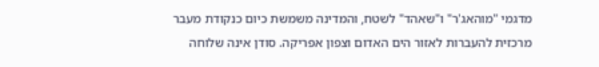מדגמי "מוהאג'ר" ו"שאהד" לשטח, והמדינה משמשת כיום כנקודת מעבר מרכזית להעברות לאזור הים האדום וצפון אפריקה. סודן אינה שלוחה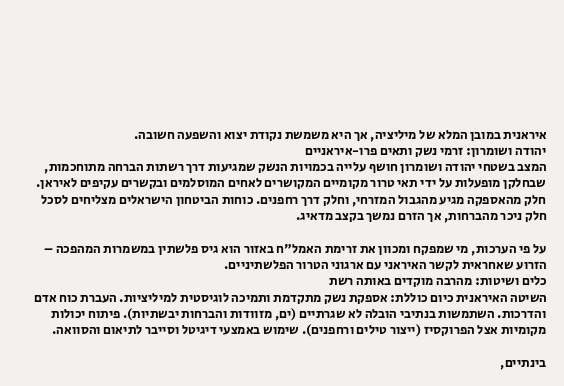איראנית במובן המלא של מיליציה, אך היא משמשת נקודת יצוא והשפעה חשובה.
יהודה ושומרון: זרמי נשק ותאים פרו-איראניים
המצב בשטחי יהודה ושומרון חושף עלייה בכמויות הנשק שמגיעות דרך רשתות הברחה מתוחכמות, שבחלקן מופעלות על ידי תאי טרור מקומיים המקושרים לאחים המוסלמים ובקשרים עקיפים לאיראן. חלק מהאספקה מגיע מהגבול המזרחי, וחלק דרך רחפנים. כוחות הביטחון הישראלים מצליחים לסכל חלק ניכר מהברחות, אך הזרם נמשך בקצב מדאיג.

על פי הערכות, מי שמפקח ומכוון את זרימת האמל"ח באזור הוא גיס פלשתין במשמרות המהפכה – הזרוע שאחראית לקשר האיראני עם ארגוני הטרור הפלשתיניים.
כלים ושיטות: מהרבה מוקדים באותה רשת
השיטה האיראנית כיום כוללת: אספקת נשק מתקדמת ותמיכה לוגיסטית למיליציות. העברת כוח אדם והדרכות. השתמשות בנתיבי הובלה לא שגרתיים (ים, מזוודות והברחות יבשתיות). פיתוח יכולות מקומיות אצל הפרוקסיז (ייצור טילים ורחפנים). שימוש באמצעי דיגיטל וסייבר לתיאום והסוואה.

בינתיים,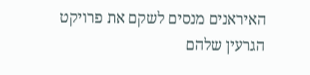האיראנים מנסים לשקם את פרויקט הגרעין שלהם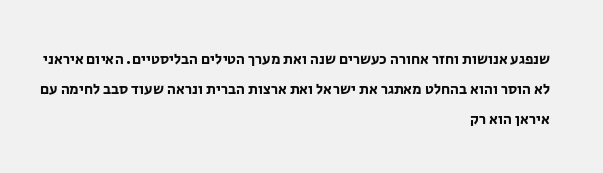שנפגע אנושות וחזר אחורה כעשרים שנה ואת מערך הטילים הבליסטיים. האיום איראני לא הוסר והוא בהחלט מאתגר את ישראל ואת ארצות הברית ונראה שעוד סבב לחימה עם איראן הוא רק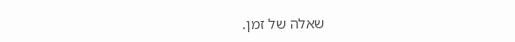שאלה של זמן.